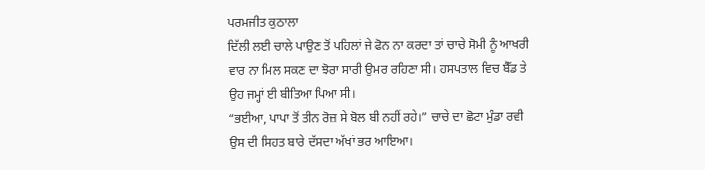ਪਰਮਜੀਤ ਕੁਠਾਲਾ
ਦਿੱਲੀ ਲਈ ਚਾਲੇ ਪਾਉਣ ਤੋਂ ਪਹਿਲਾਂ ਜੇ ਫੋਨ ਨਾ ਕਰਦਾ ਤਾਂ ਚਾਚੇ ਸੋਮੀ ਨੂੰ ਆਖਰੀ ਵਾਰ ਨਾ ਮਿਲ ਸਕਣ ਦਾ ਝੋਰਾ ਸਾਰੀ ਉਮਰ ਰਹਿਣਾ ਸੀ। ਹਸਪਤਾਲ ਵਿਚ ਬੈੱਡ ਤੇ ਉਹ ਜਮ੍ਹਾਂ ਈ ਬੀਤਿਆ ਪਿਆ ਸੀ।
“ਭਈਆ, ਪਾਪਾ ਤੋਂ ਤੀਨ ਰੋਜ਼ ਸੇ ਬੋਲ ਬੀ ਨਹੀਂ ਰਹੇ।” ਚਾਚੇ ਦਾ ਛੋਟਾ ਮੁੰਡਾ ਰਵੀ ਉਸ ਦੀ ਸਿਹਤ ਬਾਰੇ ਦੱਸਦਾ ਅੱਖਾਂ ਭਰ ਆਇਆ।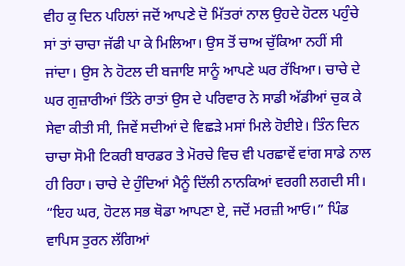ਵੀਹ ਕੁ ਦਿਨ ਪਹਿਲਾਂ ਜਦੋਂ ਆਪਣੇ ਦੋ ਮਿੱਤਰਾਂ ਨਾਲ ਉਹਦੇ ਹੋਟਲ ਪਹੁੰਚੇ ਸਾਂ ਤਾਂ ਚਾਚਾ ਜੱਫੀ ਪਾ ਕੇ ਮਿਲਿਆ। ਉਸ ਤੋਂ ਚਾਅ ਚੁੱਕਿਆ ਨਹੀਂ ਸੀ ਜਾਂਦਾ। ਉਸ ਨੇ ਹੋਟਲ ਦੀ ਬਜਾਇ ਸਾਨੂੰ ਆਪਣੇ ਘਰ ਰੱਖਿਆ। ਚਾਚੇ ਦੇ ਘਰ ਗੁਜ਼ਾਰੀਆਂ ਤਿੰਨੇ ਰਾਤਾਂ ਉਸ ਦੇ ਪਰਿਵਾਰ ਨੇ ਸਾਡੀ ਅੱਡੀਆਂ ਚੁਕ ਕੇ ਸੇਵਾ ਕੀਤੀ ਸੀ, ਜਿਵੇਂ ਸਦੀਆਂ ਦੇ ਵਿਛੜੇ ਮਸਾਂ ਮਿਲੇ ਹੋਈਏ। ਤਿੰਨ ਦਿਨ ਚਾਚਾ ਸੋਮੀ ਟਿਕਰੀ ਬਾਰਡਰ ਤੇ ਮੋਰਚੇ ਵਿਚ ਵੀ ਪਰਛਾਵੇਂ ਵਾਂਗ ਸਾਡੇ ਨਾਲ ਹੀ ਰਿਹਾ। ਚਾਚੇ ਦੇ ਹੁੰਦਿਆਂ ਮੈਨੂੰ ਦਿੱਲੀ ਨਾਨਕਿਆਂ ਵਰਗੀ ਲਗਦੀ ਸੀ।
“ਇਹ ਘਰ, ਹੋਟਲ ਸਭ ਥੋਡਾ ਆਪਣਾ ਏ, ਜਦੋਂ ਮਰਜ਼ੀ ਆਓ।” ਪਿੰਡ ਵਾਪਿਸ ਤੁਰਨ ਲੱਗਿਆਂ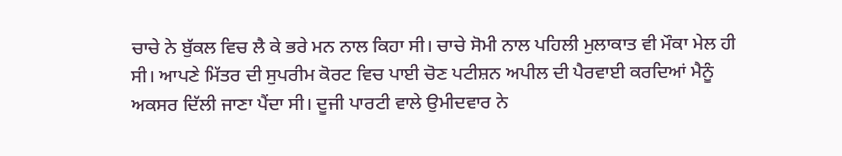ਚਾਚੇ ਨੇ ਬੁੱਕਲ ਵਿਚ ਲੈ ਕੇ ਭਰੇ ਮਨ ਨਾਲ ਕਿਹਾ ਸੀ। ਚਾਚੇ ਸੋਮੀ ਨਾਲ ਪਹਿਲੀ ਮੁਲਾਕਾਤ ਵੀ ਮੌਕਾ ਮੇਲ ਹੀ ਸੀ। ਆਪਣੇ ਮਿੱਤਰ ਦੀ ਸੁਪਰੀਮ ਕੋਰਟ ਵਿਚ ਪਾਈ ਚੋਣ ਪਟੀਸ਼ਨ ਅਪੀਲ ਦੀ ਪੈਰਵਾਈ ਕਰਦਿਆਂ ਮੈਨੂੰ ਅਕਸਰ ਦਿੱਲੀ ਜਾਣਾ ਪੈਂਦਾ ਸੀ। ਦੂਜੀ ਪਾਰਟੀ ਵਾਲੇ ਉਮੀਦਵਾਰ ਨੇ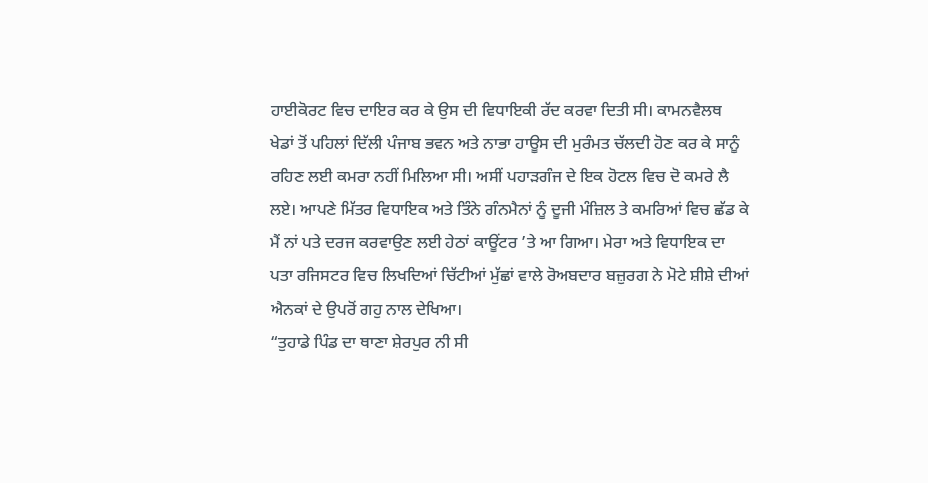ਹਾਈਕੋਰਟ ਵਿਚ ਦਾਇਰ ਕਰ ਕੇ ਉਸ ਦੀ ਵਿਧਾਇਕੀ ਰੱਦ ਕਰਵਾ ਦਿਤੀ ਸੀ। ਕਾਮਨਵੈਲਥ ਖੇਡਾਂ ਤੋਂ ਪਹਿਲਾਂ ਦਿੱਲੀ ਪੰਜਾਬ ਭਵਨ ਅਤੇ ਨਾਭਾ ਹਾਊਸ ਦੀ ਮੁਰੰਮਤ ਚੱਲਦੀ ਹੋਣ ਕਰ ਕੇ ਸਾਨੂੰ ਰਹਿਣ ਲਈ ਕਮਰਾ ਨਹੀਂ ਮਿਲਿਆ ਸੀ। ਅਸੀਂ ਪਹਾੜਗੰਜ ਦੇ ਇਕ ਹੋਟਲ ਵਿਚ ਦੋ ਕਮਰੇ ਲੈ ਲਏ। ਆਪਣੇ ਮਿੱਤਰ ਵਿਧਾਇਕ ਅਤੇ ਤਿੰਨੇ ਗੰਨਮੈਨਾਂ ਨੂੰ ਦੂਜੀ ਮੰਜ਼ਿਲ ਤੇ ਕਮਰਿਆਂ ਵਿਚ ਛੱਡ ਕੇ ਮੈਂ ਨਾਂ ਪਤੇ ਦਰਜ ਕਰਵਾਉਣ ਲਈ ਹੇਠਾਂ ਕਾਊਂਟਰ ’ਤੇ ਆ ਗਿਆ। ਮੇਰਾ ਅਤੇ ਵਿਧਾਇਕ ਦਾ ਪਤਾ ਰਜਿਸਟਰ ਵਿਚ ਲਿਖਦਿਆਂ ਚਿੱਟੀਆਂ ਮੁੱਛਾਂ ਵਾਲੇ ਰੋਅਬਦਾਰ ਬਜ਼ੁਰਗ ਨੇ ਮੋਟੇ ਸ਼ੀਸ਼ੇ ਦੀਆਂ ਐਨਕਾਂ ਦੇ ਉਪਰੋਂ ਗਹੁ ਨਾਲ ਦੇਖਿਆ।
“ਤੁਹਾਡੇ ਪਿੰਡ ਦਾ ਥਾਣਾ ਸ਼ੇਰਪੁਰ ਨੀ ਸੀ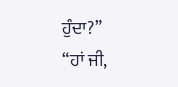ਹੁੰਦਾ?”
“ਹਾਂ ਜੀ,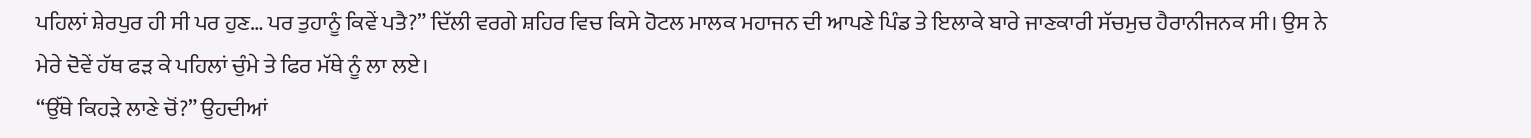ਪਹਿਲਾਂ ਸ਼ੇਰਪੁਰ ਹੀ ਸੀ ਪਰ ਹੁਣ… ਪਰ ਤੁਹਾਨੂੰ ਕਿਵੇਂ ਪਤੈ?” ਦਿੱਲੀ ਵਰਗੇ ਸ਼ਹਿਰ ਵਿਚ ਕਿਸੇ ਹੋਟਲ ਮਾਲਕ ਮਹਾਜਨ ਦੀ ਆਪਣੇ ਪਿੰਡ ਤੇ ਇਲਾਕੇ ਬਾਰੇ ਜਾਣਕਾਰੀ ਸੱਚਮੁਚ ਹੈਰਾਨੀਜਨਕ ਸੀ। ਉਸ ਨੇ ਮੇਰੇ ਦੋਵੇਂ ਹੱਥ ਫੜ ਕੇ ਪਹਿਲਾਂ ਚੁੰਮੇ ਤੇ ਫਿਰ ਮੱਥੇ ਨੂੰ ਲਾ ਲਏ।
“ਉੱਥੇ ਕਿਹੜੇ ਲਾਣੇ ਚੋਂ?” ਉਹਦੀਆਂ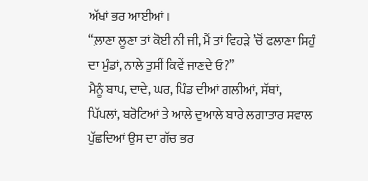ਅੱਖਾਂ ਭਰ ਆਈਆਂ।
“ਲ਼ਾਣਾ ਲੂਣਾ ਤਾਂ ਕੋਈ ਨੀ ਜੀ, ਮੈਂ ਤਾਂ ਵਿਹੜੇ ’ਚੋਂ ਫਲਾਣਾ ਸਿਹੁੰ ਦਾ ਮੁੰਡਾਂ, ਨਾਲੇ ਤੁਸੀਂ ਕਿਵੇਂ ਜਾਣਦੇ ਓ?”
ਮੈਨੂੰ ਬਾਪ, ਦਾਦੇ, ਘਰ, ਪਿੰਡ ਦੀਆਂ ਗਲੀਆਂ, ਸੱਥਾਂ, ਪਿੱਪਲਾਂ, ਬਰੋਟਿਆਂ ਤੇ ਆਲੇ ਦੁਆਲੇ ਬਾਰੇ ਲਗਾਤਾਰ ਸਵਾਲ ਪੁੱਛਦਿਆਂ ਉਸ ਦਾ ਗੱਚ ਭਰ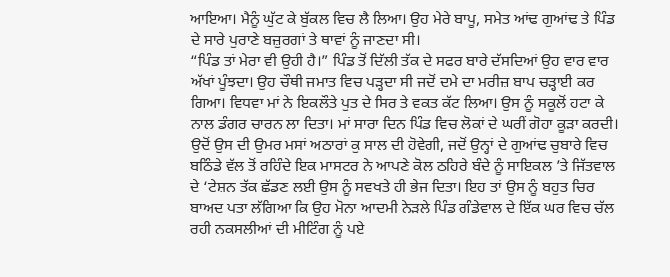ਆਇਆ। ਮੈਨੂੰ ਘੁੱਟ ਕੇ ਬੁੱਕਲ ਵਿਚ ਲੈ ਲਿਆ। ਉਹ ਮੇਰੇ ਬਾਪੂ, ਸਮੇਤ ਆਂਢ ਗੁਆਂਢ ਤੇ ਪਿੰਡ ਦੇ ਸਾਰੇ ਪੁਰਾਣੇ ਬਜ਼ੁਰਗਾਂ ਤੇ ਥਾਵਾਂ ਨੂੰ ਜਾਣਦਾ ਸੀ।
“ਪਿੰਡ ਤਾਂ ਮੇਰਾ ਵੀ ਉਹੀ ਹੈ।” ਪਿੰਡ ਤੋਂ ਦਿੱਲੀ ਤੱਕ ਦੇ ਸਫਰ ਬਾਰੇ ਦੱਸਦਿਆਂ ਉਹ ਵਾਰ ਵਾਰ ਅੱਖਾਂ ਪੂੰਝਦਾ। ਉਹ ਚੌਥੀ ਜਮਾਤ ਵਿਚ ਪੜ੍ਹਦਾ ਸੀ ਜਦੋਂ ਦਮੇ ਦਾ ਮਰੀਜ਼ ਬਾਪ ਚੜ੍ਹਾਈ ਕਰ ਗਿਆ। ਵਿਧਵਾ ਮਾਂ ਨੇ ਇਕਲੌਤੇ ਪੁਤ ਦੇ ਸਿਰ ਤੇ ਵਕਤ ਕੱਟ ਲਿਆ। ਉਸ ਨੂੰ ਸਕੂਲੋਂ ਹਟਾ ਕੇ ਨਾਲ ਡੰਗਰ ਚਾਰਨ ਲਾ ਦਿਤਾ। ਮਾਂ ਸਾਰਾ ਦਿਨ ਪਿੰਡ ਵਿਚ ਲੋਕਾਂ ਦੇ ਘਰੀਂ ਗੋਹਾ ਕੂੜਾ ਕਰਦੀ। ਉਦੋਂ ਉਸ ਦੀ ਉਮਰ ਮਸਾਂ ਅਠਾਰਾਂ ਕੁ ਸਾਲ ਦੀ ਹੋਵੇਗੀ, ਜਦੋਂ ਉਨ੍ਹਾਂ ਦੇ ਗੁਆਂਢ ਚੁਬਾਰੇ ਵਿਚ ਬਠਿੰਡੇ ਵੱਲ ਤੋਂ ਰਹਿੰਦੇ ਇਕ ਮਾਸਟਰ ਨੇ ਆਪਣੇ ਕੋਲ ਠਹਿਰੇ ਬੰਦੇ ਨੂੰ ਸਾਇਕਲ ’ਤੇ ਜਿੱਤਵਾਲ ਦੇ ‘ਟੇਸ਼ਨ ਤੱਕ ਛੱਡਣ ਲਈ ਉਸ ਨੂੰ ਸਵਖਤੇ ਹੀ ਭੇਜ ਦਿਤਾ। ਇਹ ਤਾਂ ਉਸ ਨੂੰ ਬਹੁਤ ਚਿਰ ਬਾਅਦ ਪਤਾ ਲੱਗਿਆ ਕਿ ਉਹ ਮੋਨਾ ਆਦਮੀ ਨੇੜਲੇ ਪਿੰਡ ਗੰਡੇਵਾਲ ਦੇ ਇੱਕ ਘਰ ਵਿਚ ਚੱਲ ਰਹੀ ਨਕਸਲੀਆਂ ਦੀ ਮੀਟਿੰਗ ਨੂੰ ਪਏ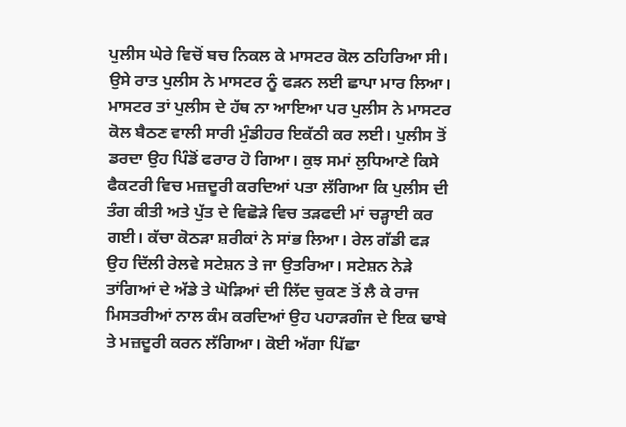ਪੁਲੀਸ ਘੇਰੇ ਵਿਚੋਂ ਬਚ ਨਿਕਲ ਕੇ ਮਾਸਟਰ ਕੋਲ ਠਹਿਰਿਆ ਸੀ। ਉਸੇ ਰਾਤ ਪੁਲੀਸ ਨੇ ਮਾਸਟਰ ਨੂੰ ਫੜਨ ਲਈ ਛਾਪਾ ਮਾਰ ਲਿਆ। ਮਾਸਟਰ ਤਾਂ ਪੁਲੀਸ ਦੇ ਹੱਥ ਨਾ ਆਇਆ ਪਰ ਪੁਲੀਸ ਨੇ ਮਾਸਟਰ ਕੋਲ ਬੈਠਣ ਵਾਲੀ ਸਾਰੀ ਮੁੰਡੀਹਰ ਇਕੱਠੀ ਕਰ ਲਈ। ਪੁਲੀਸ ਤੋਂ ਡਰਦਾ ਉਹ ਪਿੰਡੋਂ ਫਰਾਰ ਹੋ ਗਿਆ। ਕੁਝ ਸਮਾਂ ਲੁਧਿਆਣੇ ਕਿਸੇ ਫੈਕਟਰੀ ਵਿਚ ਮਜ਼ਦੂਰੀ ਕਰਦਿਆਂ ਪਤਾ ਲੱਗਿਆ ਕਿ ਪੁਲੀਸ ਦੀ ਤੰਗ ਕੀਤੀ ਅਤੇ ਪੁੱਤ ਦੇ ਵਿਛੋੜੇ ਵਿਚ ਤੜਫਦੀ ਮਾਂ ਚੜ੍ਹਾਈ ਕਰ ਗਈ। ਕੱਚਾ ਕੋਠੜਾ ਸ਼ਰੀਕਾਂ ਨੇ ਸਾਂਭ ਲਿਆ। ਰੇਲ ਗੱਡੀ ਫੜ ਉਹ ਦਿੱਲੀ ਰੇਲਵੇ ਸਟੇਸ਼ਨ ਤੇ ਜਾ ਉਤਰਿਆ। ਸਟੇਸ਼ਨ ਨੇੜੇ ਤਾਂਗਿਆਂ ਦੇ ਅੱਡੇ ਤੇ ਘੋੜਿਆਂ ਦੀ ਲਿੱਦ ਚੁਕਣ ਤੋਂ ਲੈ ਕੇ ਰਾਜ ਮਿਸਤਰੀਆਂ ਨਾਲ ਕੰਮ ਕਰਦਿਆਂ ਉਹ ਪਹਾੜਗੰਜ ਦੇ ਇਕ ਢਾਬੇ ਤੇ ਮਜ਼ਦੂਰੀ ਕਰਨ ਲੱਗਿਆ। ਕੋਈ ਅੱਗਾ ਪਿੱਛਾ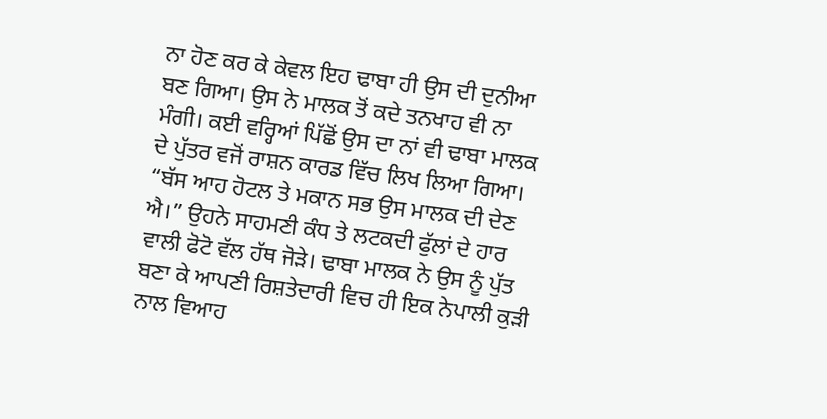ਨਾ ਹੋਣ ਕਰ ਕੇ ਕੇਵਲ ਇਹ ਢਾਬਾ ਹੀ ਉਸ ਦੀ ਦੁਨੀਆ ਬਣ ਗਿਆ। ਉਸ ਨੇ ਮਾਲਕ ਤੋਂ ਕਦੇ ਤਨਖਾਹ ਵੀ ਨਾ ਮੰਗੀ। ਕਈ ਵਰ੍ਹਿਆਂ ਪਿੱਛੋਂ ਉਸ ਦਾ ਨਾਂ ਵੀ ਢਾਬਾ ਮਾਲਕ ਦੇ ਪੁੱਤਰ ਵਜੋਂ ਰਾਸ਼ਨ ਕਾਰਡ ਵਿੱਚ ਲਿਖ ਲਿਆ ਗਿਆ।
“ਬੱਸ ਆਹ ਹੋਟਲ ਤੇ ਮਕਾਨ ਸਭ ਉਸ ਮਾਲਕ ਦੀ ਦੇਣ ਐ।” ਉਹਨੇ ਸਾਹਮਣੀ ਕੰਧ ਤੇ ਲਟਕਦੀ ਫੁੱਲਾਂ ਦੇ ਹਾਰ ਵਾਲੀ ਫੋਟੋ ਵੱਲ ਹੱਥ ਜੋੜੇ। ਢਾਬਾ ਮਾਲਕ ਨੇ ਉਸ ਨੂੰ ਪੁੱਤ ਬਣਾ ਕੇ ਆਪਣੀ ਰਿਸ਼ਤੇਦਾਰੀ ਵਿਚ ਹੀ ਇਕ ਨੇਪਾਲੀ ਕੁੜੀ ਨਾਲ ਵਿਆਹ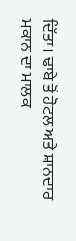ਦਿੱਤਾ। ਢਾਬੇ ਤੋਂ ਹੋਟਲ ਅਤੇ ਸ਼ਾਨਦਾਰ ਮਕਾਨ ਦਾ ਮਾਲਕ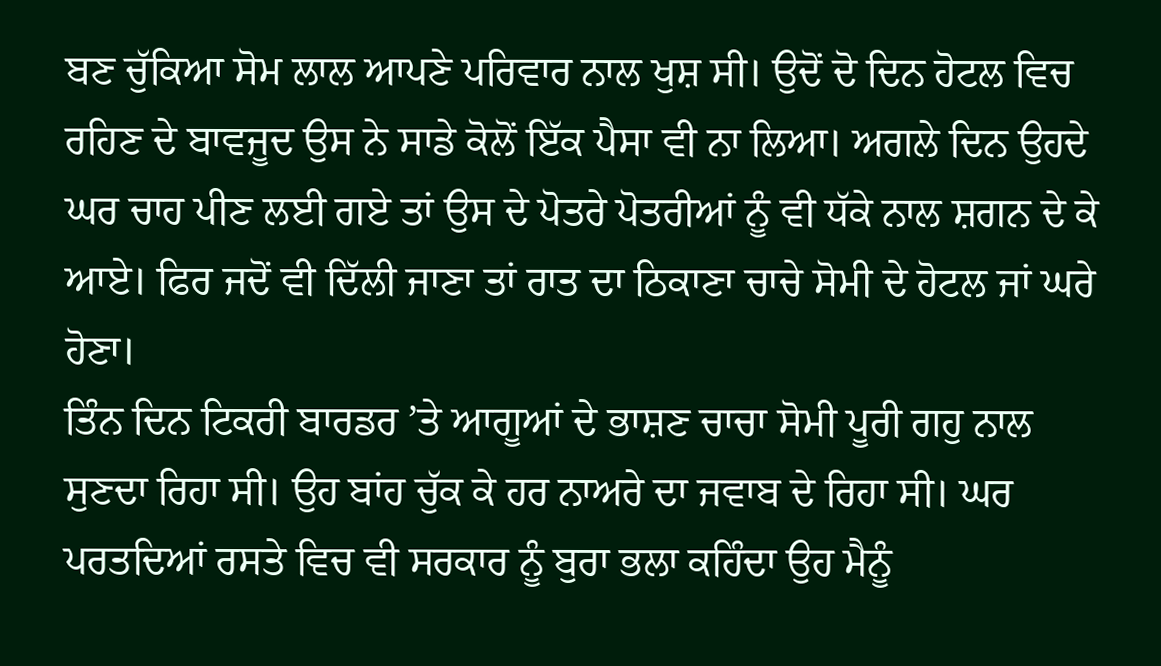ਬਣ ਚੁੱਕਿਆ ਸੋਮ ਲਾਲ ਆਪਣੇ ਪਰਿਵਾਰ ਨਾਲ ਖੁਸ਼ ਸੀ। ਉਦੋਂ ਦੋ ਦਿਨ ਹੋਟਲ ਵਿਚ ਰਹਿਣ ਦੇ ਬਾਵਜੂਦ ਉਸ ਨੇ ਸਾਡੇ ਕੋਲੋਂ ਇੱਕ ਪੈਸਾ ਵੀ ਨਾ ਲਿਆ। ਅਗਲੇ ਦਿਨ ਉਹਦੇ ਘਰ ਚਾਹ ਪੀਣ ਲਈ ਗਏ ਤਾਂ ਉਸ ਦੇ ਪੋਤਰੇ ਪੋਤਰੀਆਂ ਨੂੰ ਵੀ ਧੱਕੇ ਨਾਲ ਸ਼ਗਨ ਦੇ ਕੇ ਆਏ। ਫਿਰ ਜਦੋਂ ਵੀ ਦਿੱਲੀ ਜਾਣਾ ਤਾਂ ਰਾਤ ਦਾ ਠਿਕਾਣਾ ਚਾਚੇ ਸੋਮੀ ਦੇ ਹੋਟਲ ਜਾਂ ਘਰੇ ਹੋਣਾ।
ਤਿੰਨ ਦਿਨ ਟਿਕਰੀ ਬਾਰਡਰ ’ਤੇ ਆਗੂਆਂ ਦੇ ਭਾਸ਼ਣ ਚਾਚਾ ਸੋਮੀ ਪੂਰੀ ਗਹੁ ਨਾਲ ਸੁਣਦਾ ਰਿਹਾ ਸੀ। ਉਹ ਬਾਂਹ ਚੁੱਕ ਕੇ ਹਰ ਨਾਅਰੇ ਦਾ ਜਵਾਬ ਦੇ ਰਿਹਾ ਸੀ। ਘਰ ਪਰਤਦਿਆਂ ਰਸਤੇ ਵਿਚ ਵੀ ਸਰਕਾਰ ਨੂੰ ਬੁਰਾ ਭਲਾ ਕਹਿੰਦਾ ਉਹ ਮੈਨੂੰ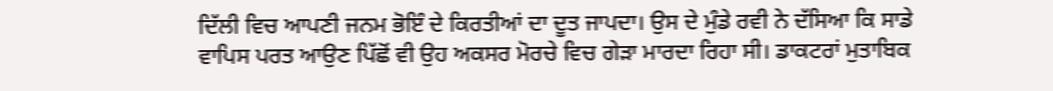ਦਿੱਲੀ ਵਿਚ ਆਪਣੀ ਜਨਮ ਭੋਇੰ ਦੇ ਕਿਰਤੀਆਂ ਦਾ ਦੂਤ ਜਾਪਦਾ। ਉਸ ਦੇ ਮੁੰਡੇ ਰਵੀ ਨੇ ਦੱਸਿਆ ਕਿ ਸਾਡੇ ਵਾਪਿਸ ਪਰਤ ਆਉਣ ਪਿੱਛੋਂ ਵੀ ਉਹ ਅਕਸਰ ਮੋਰਚੇ ਵਿਚ ਗੇੜਾ ਮਾਰਦਾ ਰਿਹਾ ਸੀ। ਡਾਕਟਰਾਂ ਮੁਤਾਬਿਕ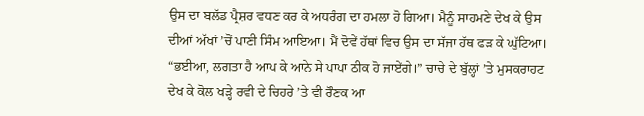ਉਸ ਦਾ ਬਲੱਡ ਪ੍ਰੈਸ਼ਰ ਵਧਣ ਕਰ ਕੇ ਅਧਰੰਗ ਦਾ ਹਮਲਾ ਹੋ ਗਿਆ। ਮੈਨੂੰ ਸਾਹਮਣੇ ਦੇਖ ਕੇ ਉਸ ਦੀਆਂ ਅੱਖਾਂ ’ਚੋਂ ਪਾਣੀ ਸਿੰਮ ਆਇਆ। ਮੈਂ ਦੋਵੇਂ ਹੱਥਾਂ ਵਿਚ ਉਸ ਦਾ ਸੱਜਾ ਹੱਥ ਫੜ ਕੇ ਘੁੱਟਿਆ।
“ਭਈਆ, ਲਗਤਾ ਹੈ ਆਪ ਕੇ ਆਨੇ ਸੇ ਪਾਪਾ ਠੀਕ ਹੋ ਜਾਏਂਗੇ।” ਚਾਚੇ ਦੇ ਬੁੱਲ੍ਹਾਂ ’ਤੇ ਮੁਸਕਰਾਹਟ ਦੇਖ ਕੇ ਕੋਲ ਖੜ੍ਹੇ ਰਵੀ ਦੇ ਚਿਹਰੇ ’ਤੇ ਵੀ ਰੌਣਕ ਆ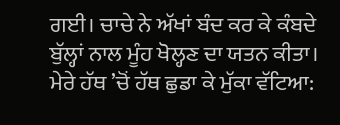ਗਈ। ਚਾਚੇ ਨੇ ਅੱਖਾਂ ਬੰਦ ਕਰ ਕੇ ਕੰਬਦੇ ਬੁੱਲ੍ਹਾਂ ਨਾਲ ਮੂੰਹ ਖੋਲ੍ਹਣ ਦਾ ਯਤਨ ਕੀਤਾ। ਮੇਰੇ ਹੱਥ ’ਚੋਂ ਹੱਥ ਛੁਡਾ ਕੇ ਮੁੱਕਾ ਵੱਟਿਆ: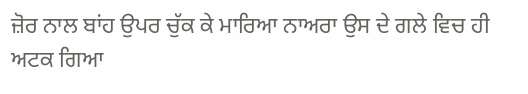ਜ਼ੋਰ ਨਾਲ ਬਾਂਹ ਉਪਰ ਚੁੱਕ ਕੇ ਮਾਰਿਆ ਨਾਅਰਾ ਉਸ ਦੇ ਗਲੇ ਵਿਚ ਹੀ ਅਟਕ ਗਿਆ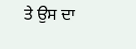ਤੇ ਉਸ ਦਾ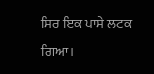ਸਿਰ ਇਕ ਪਾਸੇ ਲਟਕ ਗਿਆ।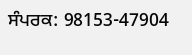ਸੰਪਰਕ: 98153-47904